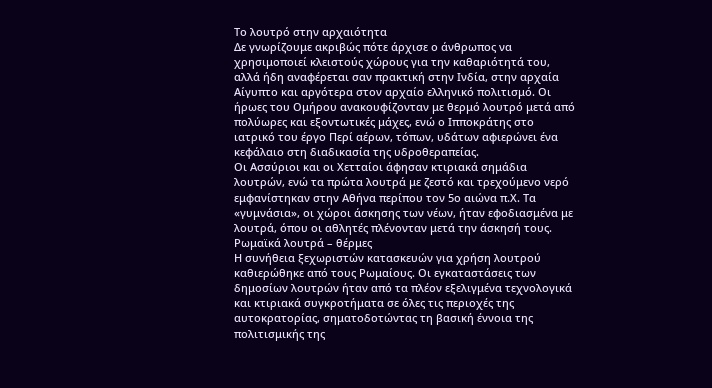Το λουτρό στην αρχαιότητα
Δε γνωρίζουμε ακριβώς πότε άρχισε ο άνθρωπος να χρησιμοποιεί κλειστούς χώρους για την καθαριότητά του, αλλά ήδη αναφέρεται σαν πρακτική στην Ινδία, στην αρχαία Αίγυπτο και αργότερα στον αρχαίο ελληνικό πολιτισμό. Οι ήρωες του Ομήρου ανακουφίζονταν με θερμό λουτρό μετά από πολύωρες και εξοντωτικές μάχες, ενώ ο Ιπποκράτης στο ιατρικό του έργο Περί αέρων, τόπων, υδάτων αφιερώνει ένα κεφάλαιο στη διαδικασία της υδροθεραπείας.
Οι Ασσύριοι και οι Χετταίοι άφησαν κτιριακά σημάδια λουτρών, ενώ τα πρώτα λουτρά με ζεστό και τρεχούμενο νερό εμφανίστηκαν στην Αθήνα περίπου τον 5ο αιώνα π.Χ. Τα «γυμνάσια», οι χώροι άσκησης των νέων, ήταν εφοδιασμένα με λουτρά, όπου οι αθλητές πλένονταν μετά την άσκησή τους.
Ρωμαϊκά λουτρά – θέρμες
Η συνήθεια ξεχωριστών κατασκευών για χρήση λουτρού καθιερώθηκε από τους Ρωμαίους. Οι εγκαταστάσεις των δημοσίων λουτρών ήταν από τα πλέον εξελιγμένα τεχνολογικά και κτιριακά συγκροτήματα σε όλες τις περιοχές της αυτοκρατορίας, σηματοδοτώντας τη βασική έννοια της πολιτισμικής της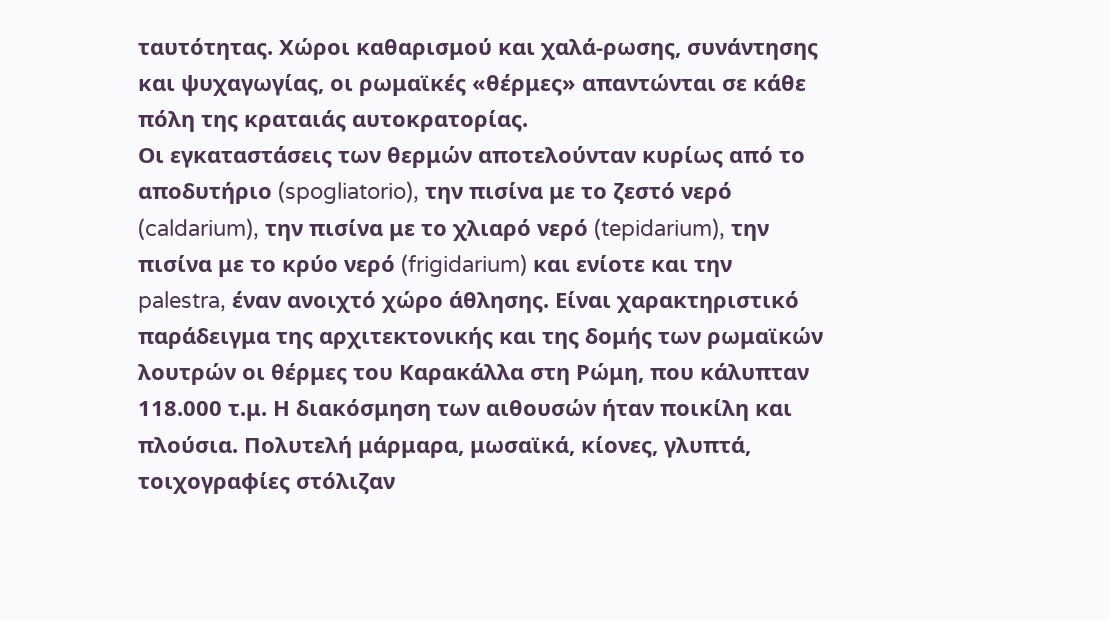ταυτότητας. Χώροι καθαρισμού και χαλά-ρωσης, συνάντησης και ψυχαγωγίας, οι ρωμαϊκές «θέρμες» απαντώνται σε κάθε πόλη της κραταιάς αυτοκρατορίας.
Οι εγκαταστάσεις των θερμών αποτελούνταν κυρίως από το αποδυτήριο (spogliatorio), την πισίνα με το ζεστό νερό (caldarium), την πισίνα με το χλιαρό νερό (tepidarium), την πισίνα με το κρύο νερό (frigidarium) και ενίοτε και την palestra, έναν ανοιχτό χώρο άθλησης. Είναι χαρακτηριστικό παράδειγμα της αρχιτεκτονικής και της δομής των ρωμαϊκών λουτρών οι θέρμες του Καρακάλλα στη Ρώμη, που κάλυπταν 118.000 τ.μ. Η διακόσμηση των αιθουσών ήταν ποικίλη και πλούσια. Πολυτελή μάρμαρα, μωσαϊκά, κίονες, γλυπτά, τοιχογραφίες στόλιζαν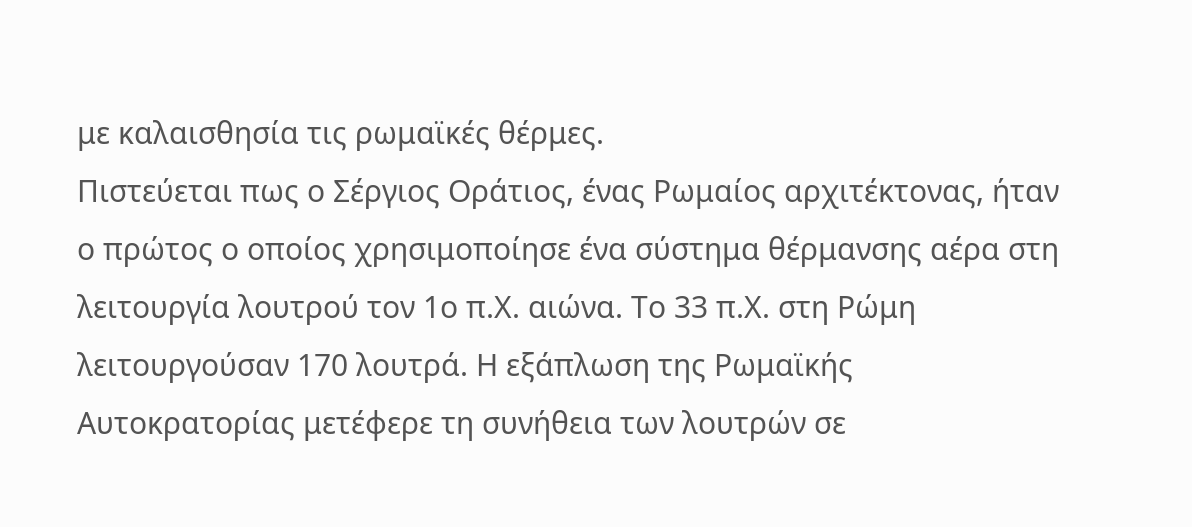με καλαισθησία τις ρωμαϊκές θέρμες.
Πιστεύεται πως ο Σέργιος Οράτιος, ένας Ρωμαίος αρχιτέκτονας, ήταν ο πρώτος ο οποίος χρησιμοποίησε ένα σύστημα θέρμανσης αέρα στη λειτουργία λουτρού τον 1ο π.Χ. αιώνα. Το 33 π.Χ. στη Ρώμη λειτουργούσαν 170 λουτρά. Η εξάπλωση της Ρωμαϊκής Αυτοκρατορίας μετέφερε τη συνήθεια των λουτρών σε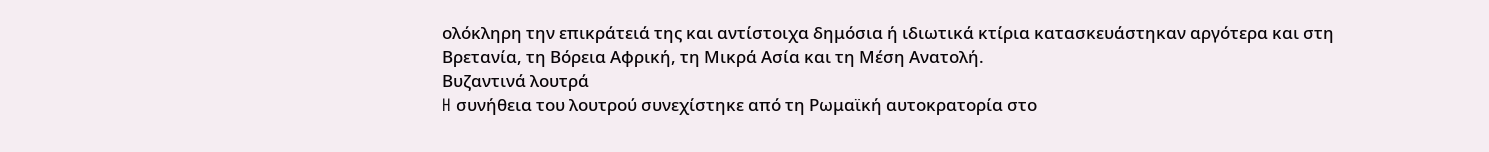ολόκληρη την επικράτειά της και αντίστοιχα δημόσια ή ιδιωτικά κτίρια κατασκευάστηκαν αργότερα και στη Βρετανία, τη Βόρεια Αφρική, τη Μικρά Ασία και τη Μέση Ανατολή.
Βυζαντινά λουτρά
H συνήθεια του λουτρού συνεχίστηκε από τη Ρωμαϊκή αυτοκρατορία στο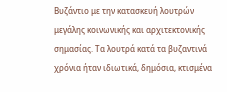Βυζάντιο με την κατασκευή λουτρών μεγάλης κοινωνικής και αρχιτεκτονικής σημασίας. Τα λουτρά κατά τα βυζαντινά χρόνια ήταν ιδιωτικά, δημόσια, κτισμένα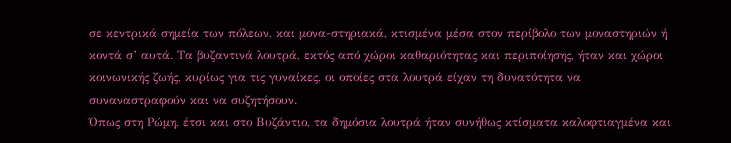σε κεντρικά σημεία των πόλεων, και μονα-στηριακά, κτισμένα μέσα στον περίβολο των μοναστηριών ή κοντά σ’ αυτά. Τα βυζαντινά λουτρά, εκτός από χώροι καθαριότητας και περιποίησης, ήταν και χώροι κοινωνικής ζωής, κυρίως για τις γυναίκες, οι οποίες στα λουτρά είχαν τη δυνατότητα να συναναστραφούν και να συζητήσουν.
Όπως στη Ρώμη, έτσι και στο Βυζάντιο, τα δημόσια λουτρά ήταν συνήθως κτίσματα καλοφτιαγμένα και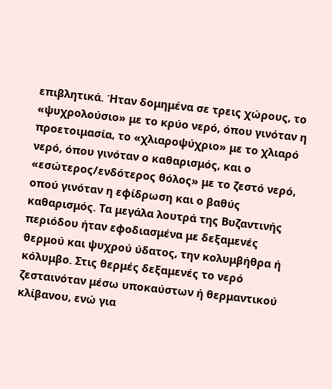επιβλητικά. Ήταν δομημένα σε τρεις χώρους, το «ψυχρολούσιο» με το κρύο νερό, όπου γινόταν η προετοιμασία, το «χλιαροψύχριο» με το χλιαρό νερό, όπου γινόταν ο καθαρισμός, και ο «εσώτερος/ενδότερος θόλος» με το ζεστό νερό, οπού γινόταν η εφίδρωση και ο βαθύς καθαρισμός. Τα μεγάλα λουτρά της Βυζαντινής περιόδου ήταν εφοδιασμένα με δεξαμενές θερμού και ψυχρού ύδατος, την κολυμβήθρα ή κόλυμβο. Στις θερμές δεξαμενές το νερό ζεσταινόταν μέσω υποκαύστων ή θερμαντικού κλίβανου, ενώ για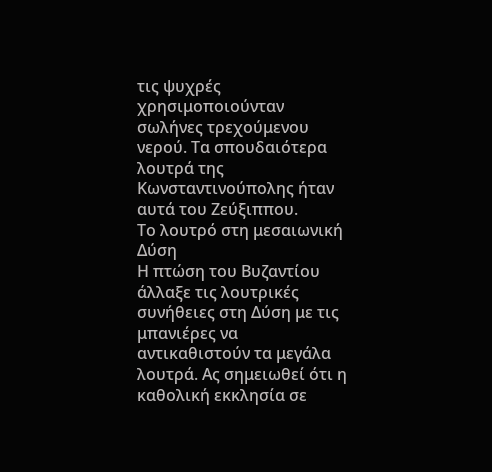τις ψυχρές χρησιμοποιούνταν σωλήνες τρεχούμενου νερού. Τα σπουδαιότερα λουτρά της Κωνσταντινούπολης ήταν αυτά του Ζεύξιππου.
Το λουτρό στη μεσαιωνική Δύση
Η πτώση του Βυζαντίου άλλαξε τις λουτρικές συνήθειες στη Δύση με τις μπανιέρες να αντικαθιστούν τα μεγάλα λουτρά. Ας σημειωθεί ότι η καθολική εκκλησία σε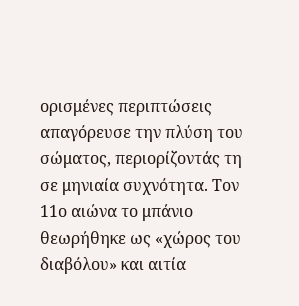ορισμένες περιπτώσεις απαγόρευσε την πλύση του σώματος, περιορίζοντάς τη σε μηνιαία συχνότητα. Τον 11ο αιώνα το μπάνιο θεωρήθηκε ως «χώρος του διαβόλου» και αιτία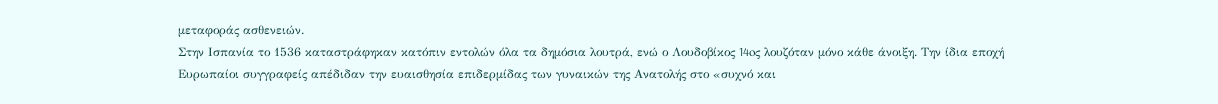μεταφοράς ασθενειών.
Στην Ισπανία το 1536 καταστράφηκαν κατόπιν εντολών όλα τα δημόσια λουτρά, ενώ ο Λουδοβίκος 14oς λουζόταν μόνο κάθε άνοιξη. Την ίδια εποχή Ευρωπαίοι συγγραφείς απέδιδαν την ευαισθησία επιδερμίδας των γυναικών της Ανατολής στο «συχνό και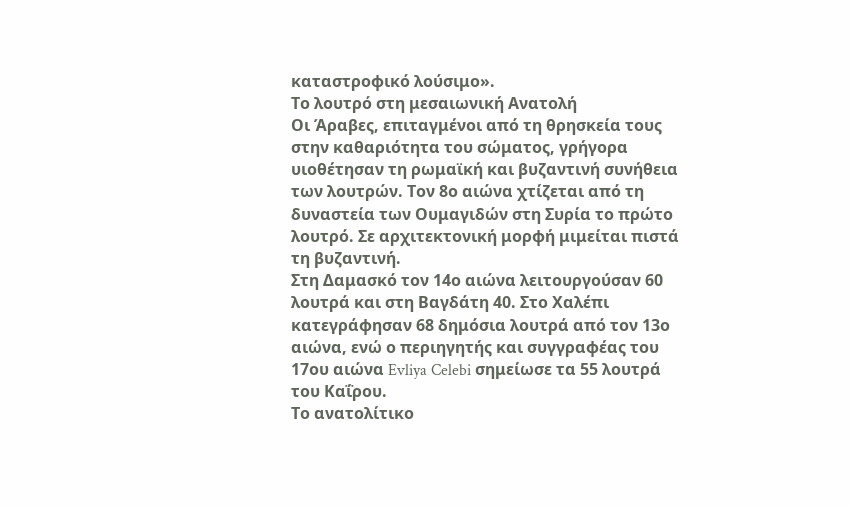καταστροφικό λούσιμο».
Το λουτρό στη μεσαιωνική Ανατολή
Οι Άραβες, επιταγμένοι από τη θρησκεία τους στην καθαριότητα του σώματος, γρήγορα υιοθέτησαν τη ρωμαϊκή και βυζαντινή συνήθεια των λουτρών. Τον 8ο αιώνα χτίζεται από τη δυναστεία των Ουμαγιδών στη Συρία το πρώτο λουτρό. Σε αρχιτεκτονική μορφή μιμείται πιστά τη βυζαντινή.
Στη Δαμασκό τον 14ο αιώνα λειτουργούσαν 60 λουτρά και στη Βαγδάτη 40. Στο Χαλέπι κατεγράφησαν 68 δημόσια λουτρά από τον 13ο αιώνα, ενώ ο περιηγητής και συγγραφέας του 17ου αιώνα Evliya Celebi σημείωσε τα 55 λουτρά του Καΐρου.
Το ανατολίτικο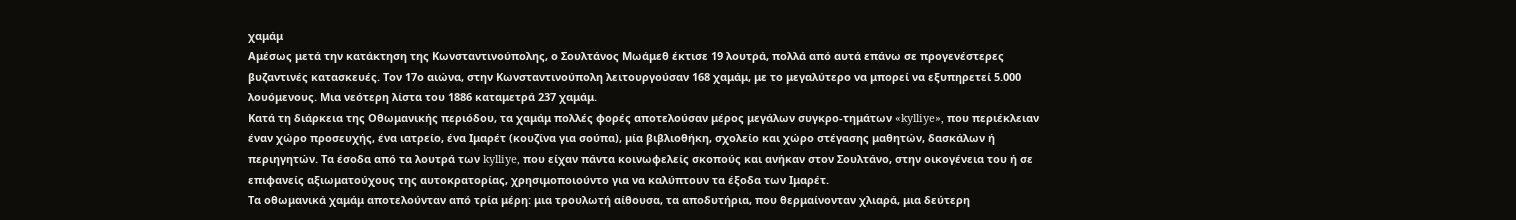χαμάμ
Αμέσως μετά την κατάκτηση της Κωνσταντινούπολης, ο Σουλτάνος Μωάμεθ έκτισε 19 λουτρά, πολλά από αυτά επάνω σε προγενέστερες βυζαντινές κατασκευές. Τον 17ο αιώνα, στην Κωνσταντινούπολη λειτουργούσαν 168 χαμάμ, με το μεγαλύτερο να μπορεί να εξυπηρετεί 5.000 λουόμενους. Μια νεότερη λίστα του 1886 καταμετρά 237 χαμάμ.
Κατά τη διάρκεια της Οθωμανικής περιόδου, τα χαμάμ πολλές φορές αποτελούσαν μέρος μεγάλων συγκρο-τημάτων «kylliye», που περιέκλειαν έναν χώρο προσευχής, ένα ιατρείο, ένα Ιμαρέτ (κουζίνα για σούπα), μία βιβλιοθήκη, σχολείο και χώρο στέγασης μαθητών, δασκάλων ή περιηγητών. Τα έσοδα από τα λουτρά των kylliye, που είχαν πάντα κοινωφελείς σκοπούς και ανήκαν στον Σουλτάνο, στην οικογένεια του ή σε επιφανείς αξιωματούχους της αυτοκρατορίας, χρησιμοποιούντο για να καλύπτουν τα έξοδα των Ιμαρέτ.
Τα οθωμανικά χαμάμ αποτελούνταν από τρία μέρη: μια τρουλωτή αίθουσα, τα αποδυτήρια, που θερμαίνονταν χλιαρά, μια δεύτερη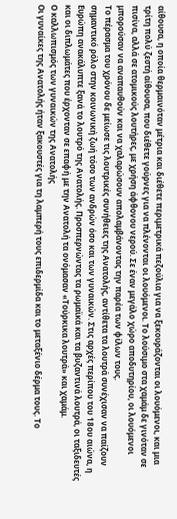αίθουσα, η οποία θερμαινόταν μέτρια και διέθετε περιμετρικά πεζούλια για να ξεκουράζονται οι λουόμενοι, και μια τρίτη πολύ ζεστή αίθουσα, που διέθετε γούρνες για να πλένονται οι λουόμενοι. Το λούσιμο στα χαμάμ δε γινόταν σε πισίνα, αλλά σε ατομικούς λουτήρες, με χρήση άφθονου νερού. Σε έναν μεγάλο χώρο αποδυτηρίου, οι λουόμενοι μπορούσαν να αναπαυθούν και να χαλαρώσουν απολαμβάνοντας την παρέα των φίλων τους.
Το πέρασμα του χρόνου δε μείωσε τις λουτρικές συνήθειες της Ανατολής, αντίθετα τα λουτρά συνέχισαν να παίζουν σημαντικό ρόλο στην κοινωνική ζωή τόσο των ανδρών όσο και των γυναικών. Στις αρχές περίπου του 18ου αιώνα, η Ευρώπη ανακάλυπτε ξανά το λουτρό της Ανατολής. Προσπερνώντας τα ρωμαϊκά και τα βυζαντινά λουτρά, οι ταξιδευτές και οι διπλωμάτες που έρχονταν σε επαφή με την Ανατολή τα ονόμασαν «Τούρκικα λουτρά» και χαμάμ.
Ο καλλωπισμός των γυναικών της Ανατολής
Οι γυναίκες της Ανατολής ήταν ξακουστές για τη λαμπερή τους επιδερμίδα και το μεταξένιο δέρμα τους. Το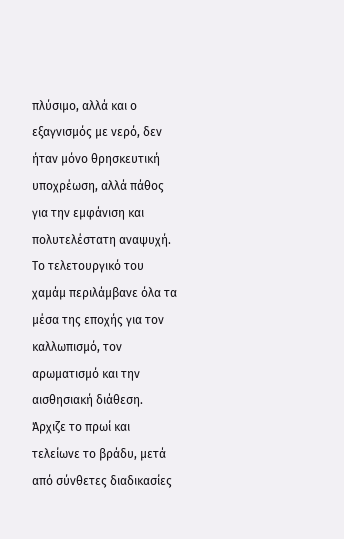πλύσιμο, αλλά και ο εξαγνισμός με νερό, δεν ήταν μόνο θρησκευτική υποχρέωση, αλλά πάθος για την εμφάνιση και πολυτελέστατη αναψυχή. Το τελετουργικό του χαμάμ περιλάμβανε όλα τα μέσα της εποχής για τον καλλωπισμό, τον αρωματισμό και την αισθησιακή διάθεση. Άρχιζε το πρωί και τελείωνε το βράδυ, μετά από σύνθετες διαδικασίες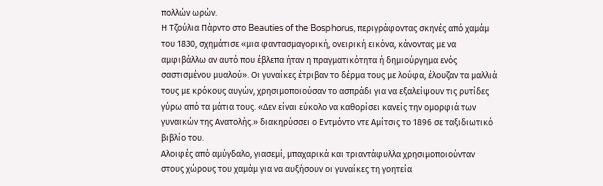πολλών ωρών.
Η Τζούλια Πάρντο στο Beauties of the Bosphorus, περιγράφοντας σκηνές από χαμάμ του 1830, σχημάτισε «μια φαντασμαγορική, ονειρική εικόνα, κάνοντας με να αμφιβάλλω αν αυτό που έβλεπα ήταν η πραγματικότητα ή δημιούργημα ενός σαστισμένου μυαλού». Οι γυναίκες έτριβαν το δέρμα τους με λούφα, έλουζαν τα μαλλιά τους με κρόκους αυγών, χρησιμοποιούσαν το ασπράδι για να εξαλείψουν τις ρυτίδες γύρω από τα μάτια τους. «Δεν είναι εύκολο να καθορίσει κανείς την ομορφιά των γυναικών της Ανατολής.» διακηρύσσει ο Εντμόντο ντε Αμίτσις το 1896 σε ταξιδιωτικό βιβλίο του.
Αλοιφές από αμύγδαλο, γιασεμί, μπαχαρικά και τριαντάφυλλα χρησιμοποιούνταν στους χώρους του χαμάμ για να αυξήσουν οι γυναίκες τη γοητεία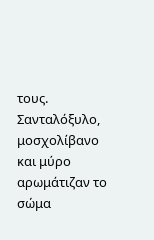τους. Σανταλόξυλο, μοσχολίβανο και μύρο αρωμάτιζαν το σώμα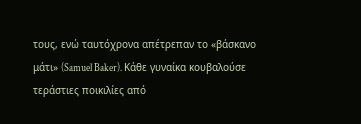τους, ενώ ταυτόχρονα απέτρεπαν το «βάσκανο μάτι» (Samuel Baker). Κάθε γυναίκα κουβαλούσε τεράστιες ποικιλίες από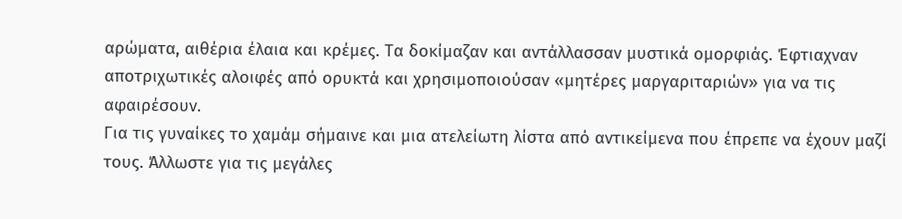αρώματα, αιθέρια έλαια και κρέμες. Τα δοκίμαζαν και αντάλλασσαν μυστικά ομορφιάς. Έφτιαχναν αποτριχωτικές αλοιφές από ορυκτά και χρησιμοποιούσαν «μητέρες μαργαριταριών» για να τις αφαιρέσουν.
Για τις γυναίκες το χαμάμ σήμαινε και μια ατελείωτη λίστα από αντικείμενα που έπρεπε να έχουν μαζί τους. Άλλωστε για τις μεγάλες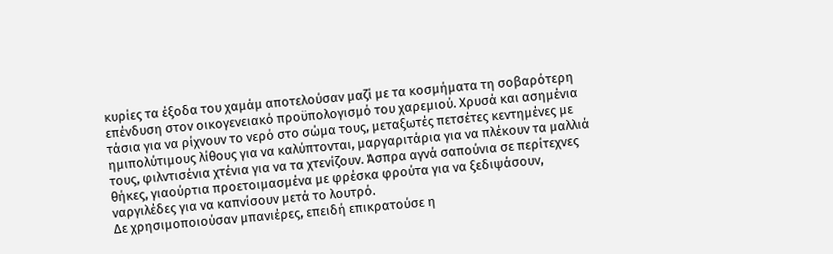κυρίες τα έξοδα του χαμάμ αποτελούσαν μαζί με τα κοσμήματα τη σοβαρότερη επένδυση στον οικογενειακό προϋπολογισμό του χαρεμιού. Χρυσά και ασημένια τάσια για να ρίχνουν το νερό στο σώμα τους, μεταξωτές πετσέτες κεντημένες με ημιπολύτιμους λίθους για να καλύπτονται, μαργαριτάρια για να πλέκουν τα μαλλιά τους, φιλντισένια χτένια για να τα χτενίζουν. Άσπρα αγνά σαπούνια σε περίτεχνες θήκες, γιαούρτια προετοιμασμένα με φρέσκα φρούτα για να ξεδιψάσουν, ναργιλέδες για να καπνίσουν μετά το λουτρό.
Δε χρησιμοποιούσαν μπανιέρες, επειδή επικρατούσε η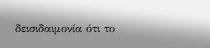δεισιδαιμονία ότι το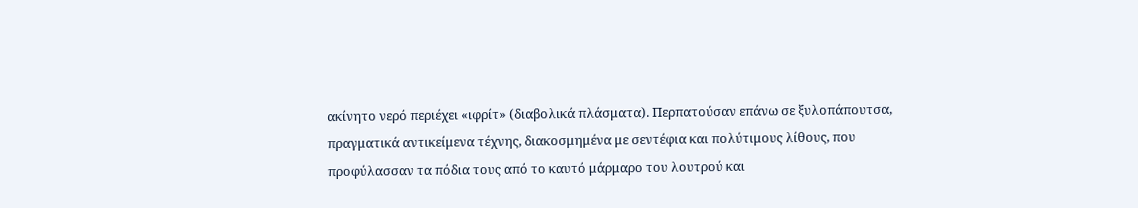ακίνητο νερό περιέχει «ιφρίτ» (διαβολικά πλάσματα). Περπατούσαν επάνω σε ξυλοπάπουτσα, πραγματικά αντικείμενα τέχνης, διακοσμημένα με σεντέφια και πολύτιμους λίθους, που προφύλασσαν τα πόδια τους από το καυτό μάρμαρο του λουτρού και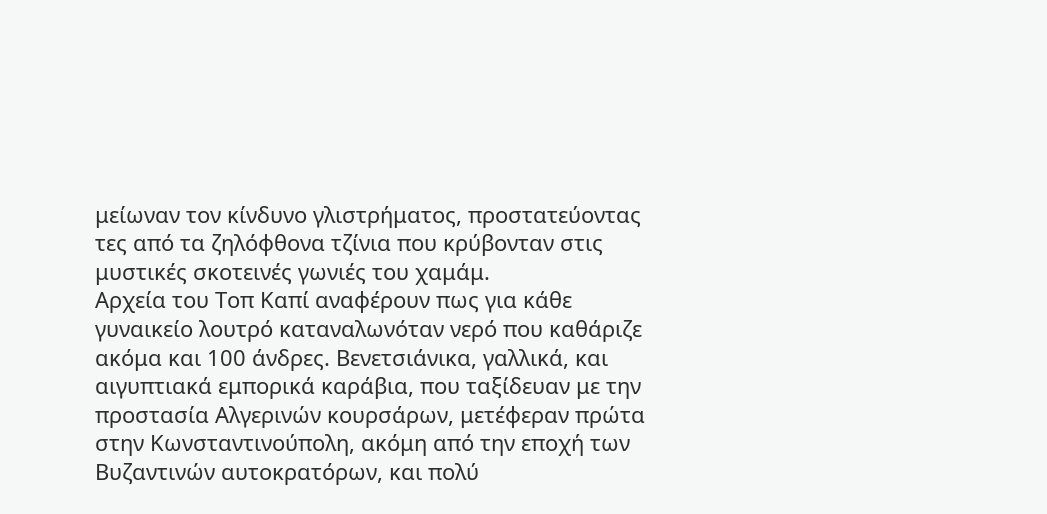μείωναν τον κίνδυνο γλιστρήματος, προστατεύοντας τες από τα ζηλόφθονα τζίνια που κρύβονταν στις μυστικές σκοτεινές γωνιές του χαμάμ.
Αρχεία του Τοπ Καπί αναφέρουν πως για κάθε γυναικείο λουτρό καταναλωνόταν νερό που καθάριζε ακόμα και 100 άνδρες. Βενετσιάνικα, γαλλικά, και αιγυπτιακά εμπορικά καράβια, που ταξίδευαν με την προστασία Αλγερινών κουρσάρων, μετέφεραν πρώτα στην Κωνσταντινούπολη, ακόμη από την εποχή των Βυζαντινών αυτοκρατόρων, και πολύ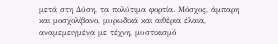μετά στη Δύση, τα πολύτιμα φορτία. Μόσχος, άμπαρη και μοσχολίβανο, μυρωδικά και αιθέρια έλαια, αναμεμειγμένα με τέχνη, μυστικισμό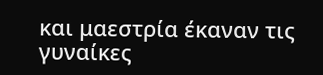και μαεστρία έκαναν τις γυναίκες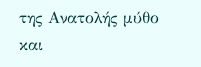της Ανατολής μύθο και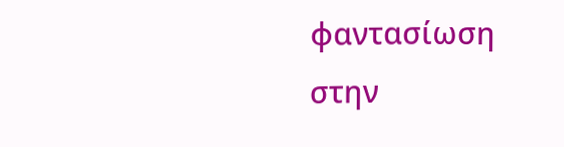φαντασίωση στην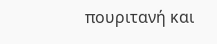πουριτανή και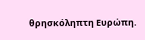θρησκόληπτη Ευρώπη.